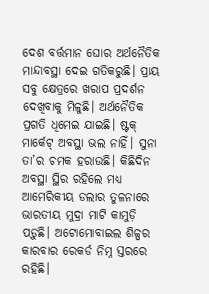ଦେଶ ବର୍ତ୍ତମାନ ଘୋର ଅର୍ଥନୈତିକ ମାନ୍ଦାବସ୍ଥା ଦେଇ ଗତିକରୁଛି। ପ୍ରାୟ ସବୁ କ୍ଷେତ୍ରରେ ଖରାପ ପ୍ରଦର୍ଶନ ଦେଖିବାକୁ ମିଳୁଛି। ଅର୍ଥନୈତିକ ପ୍ରଗତି ଧିମେଇ ଯାଇଛି। ଷ୍ଟକ୍ ମାର୍କେଟ୍ ଅବସ୍ଥା ଭଲ ନାହିଁ। ସୁନା ତା’ର ଚମକ ହରାଉଛି। କିଛିଦିନ ଅବସ୍ଥା ସ୍ଥିର ରହିଲେ ମଧ୍ୟ ଆମେରିକୀୟ ଡଲାର ତୁଳନାରେ ଭାରତୀୟ ମୁଦ୍ରା ମାଟି କାମୁଡ଼ି ପଡ଼ୁଛି। ଅଟୋମୋବାଇଲ ଶିଳ୍ପର କାରବାର ରେକର୍ଡ ନିମ୍ନ ସ୍ତରରେ ରହିଛି।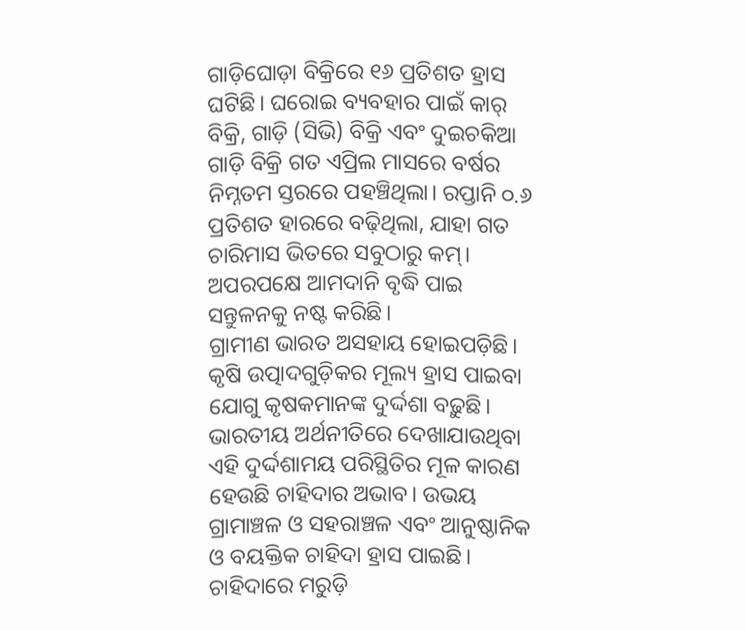ଗାଡ଼ିଘୋଡ଼ା ବିକ୍ରିରେ ୧୬ ପ୍ରତିଶତ ହ୍ରାସ ଘଟିଛି। ଘରୋଇ ବ୍ୟବହାର ପାଇଁ କାର୍ ବିକ୍ରି, ଗାଡ଼ି (ସିଭି) ବିକ୍ରି ଏବଂ ଦୁଇଚକିଆ ଗାଡ଼ି ବିକ୍ରି ଗତ ଏପ୍ରିଲ ମାସରେ ବର୍ଷର ନିମ୍ନତମ ସ୍ତରରେ ପହଞ୍ଚିଥିଲା। ରପ୍ତାନି ୦.୬ ପ୍ରତିଶତ ହାରରେ ବଢ଼ିଥିଲା, ଯାହା ଗତ ଚାରିମାସ ଭିତରେ ସବୁଠାରୁ କମ୍। ଅପରପକ୍ଷେ ଆମଦାନି ବୃଦ୍ଧି ପାଇ ସନ୍ତୁଳନକୁ ନଷ୍ଟ କରିଛି।
ଗ୍ରାମୀଣ ଭାରତ ଅସହାୟ ହୋଇପଡ଼ିଛି। କୃଷି ଉତ୍ପାଦଗୁଡ଼ିକର ମୂଲ୍ୟ ହ୍ରାସ ପାଇବା ଯୋଗୁ କୃଷକମାନଙ୍କ ଦୁର୍ଦ୍ଦଶା ବଢ଼ୁଛି। ଭାରତୀୟ ଅର୍ଥନୀତିରେ ଦେଖାଯାଉଥିବା ଏହି ଦୁର୍ଦ୍ଦଶାମୟ ପରିସ୍ଥିତିର ମୂଳ କାରଣ ହେଉଛି ଚାହିଦାର ଅଭାବ। ଉଭୟ ଗ୍ରାମାଞ୍ଚଳ ଓ ସହରାଞ୍ଚଳ ଏବଂ ଆନୁଷ୍ଠାନିକ ଓ ବୟକ୍ତିକ ଚାହିଦା ହ୍ରାସ ପାଇଛି। ଚାହିଦାରେ ମରୁଡ଼ି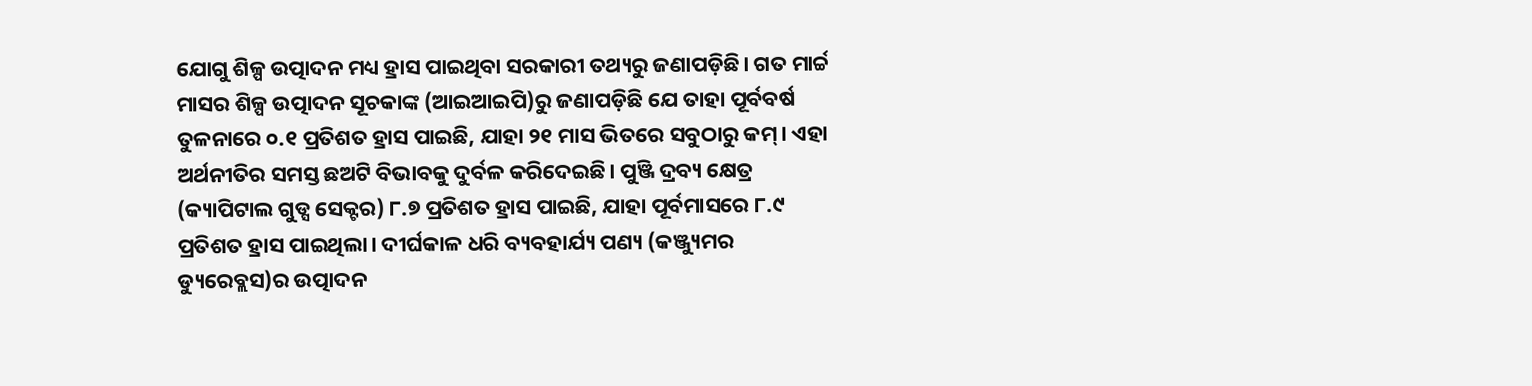ଯୋଗୁ ଶିଳ୍ପ ଉତ୍ପାଦନ ମଧ୍ୟ ହ୍ରାସ ପାଇଥିବା ସରକାରୀ ତଥ୍ୟରୁ ଜଣାପଡ଼ିଛି। ଗତ ମାର୍ଚ୍ଚ ମାସର ଶିଳ୍ପ ଉତ୍ପାଦନ ସୂଚକାଙ୍କ (ଆଇଆଇପି)ରୁ ଜଣାପଡ଼ିଛି ଯେ ତାହା ପୂର୍ବବର୍ଷ ତୁଳନାରେ ୦.୧ ପ୍ରତିଶତ ହ୍ରାସ ପାଇଛି, ଯାହା ୨୧ ମାସ ଭିତରେ ସବୁଠାରୁ କମ୍। ଏହା ଅର୍ଥନୀତିର ସମସ୍ତ ଛଅଟି ବିଭାବକୁ ଦୁର୍ବଳ କରିଦେଇଛି। ପୁଞ୍ଜି ଦ୍ରବ୍ୟ କ୍ଷେତ୍ର (କ୍ୟାପିଟାଲ ଗୁଡ୍ସ ସେକ୍ଟର) ୮.୭ ପ୍ରତିଶତ ହ୍ରାସ ପାଇଛି, ଯାହା ପୂର୍ବମାସରେ ୮.୯ ପ୍ରତିଶତ ହ୍ରାସ ପାଇଥିଲା। ଦୀର୍ଘକାଳ ଧରି ବ୍ୟବହାର୍ଯ୍ୟ ପଣ୍ୟ (କଞ୍ଜ୍ୟୁମର ଡ୍ୟୁରେବ୍ଲସ)ର ଉତ୍ପାଦନ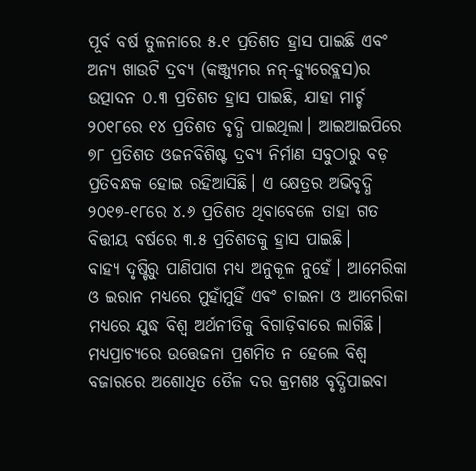ପୂର୍ବ ବର୍ଷ ତୁଳନାରେ ୫.୧ ପ୍ରତିଶତ ହ୍ରାସ ପାଇଛି ଏବଂ ଅନ୍ୟ ଖାଉଟି ଦ୍ରବ୍ୟ (କଞ୍ଜ୍ୟୁମର ନନ୍-ଡ୍ୟୁରେବ୍ଲସ)ର ଉତ୍ପାଦନ ୦.୩ ପ୍ରତିଶତ ହ୍ରାସ ପାଇଛି, ଯାହା ମାର୍ଚ୍ଚ ୨୦୧୮ରେ ୧୪ ପ୍ରତିଶତ ବୃଦ୍ଧି ପାଇଥିଲା। ଆଇଆଇପିରେ ୭୮ ପ୍ରତିଶତ ଓଜନବିଶିଷ୍ଟ ଦ୍ରବ୍ୟ ନିର୍ମାଣ ସବୁଠାରୁ ବଡ଼ ପ୍ରତିବନ୍ଧକ ହୋଇ ରହିଆସିଛି। ଏ କ୍ଷେତ୍ରର ଅଭିବୃଦ୍ଧି ୨୦୧୭-୧୮ରେ ୪.୬ ପ୍ରତିଶତ ଥିବାବେଳେ ତାହା ଗତ ବିତ୍ତୀୟ ବର୍ଷରେ ୩.୫ ପ୍ରତିଶତକୁ ହ୍ରାସ ପାଇଛି।
ବାହ୍ୟ ଦୃଷ୍ଟିରୁ ପାଣିପାଗ ମଧ୍ୟ ଅନୁକୂଳ ନୁହେଁ। ଆମେରିକା ଓ ଇରାନ ମଧ୍ୟରେ ମୁହାଁମୁହିଁ ଏବଂ ଚାଇନା ଓ ଆମେରିକା ମଧ୍ୟରେ ଯୁଦ୍ଧ ବିଶ୍ୱ ଅର୍ଥନୀତିକୁ ବିଗାଡ଼ିବାରେ ଲାଗିଛି। ମଧ୍ୟପ୍ରାଚ୍ୟରେ ଉତ୍ତେଜନା ପ୍ରଶମିତ ନ ହେଲେ ବିଶ୍ୱ ବଜାରରେ ଅଶୋଧିତ ତୈଳ ଦର କ୍ରମଶଃ ବୃଦ୍ଧିପାଇବା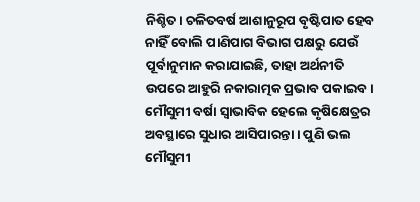ନିଶ୍ଚିତ। ଚଳିତବର୍ଷ ଆଶାନୁରୂପ ବୃଷ୍ଟିପାତ ହେବ ନାହିଁ ବୋଲି ପାଣିପାଗ ବିଭାଗ ପକ୍ଷରୁ ଯେଉଁ ପୂର୍ବାନୁମାନ କରାଯାଇଛି, ତାହା ଅର୍ଥନୀତି ଉପରେ ଆହୁରି ନକାରାତ୍ମକ ପ୍ରଭାବ ପକାଇବ। ମୌସୁମୀ ବର୍ଷା ସ୍ବାଭାବିକ ହେଲେ କୃଷିକ୍ଷେତ୍ରର ଅବସ୍ଥାରେ ସୁଧାର ଆସିପାରନ୍ତା। ପୁଣି ଭଲ ମୌସୁମୀ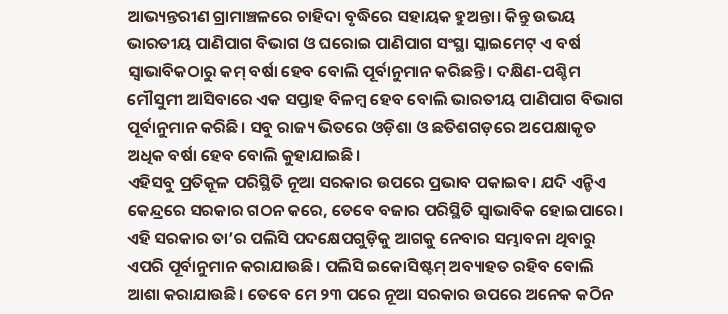ଆଭ୍ୟନ୍ତରୀଣ ଗ୍ରାମାଞ୍ଚଳରେ ଚାହିଦା ବୃଦ୍ଧିରେ ସହାୟକ ହୁଅନ୍ତା। କିନ୍ତୁ ଉଭୟ ଭାରତୀୟ ପାଣିପାଗ ବିଭାଗ ଓ ଘରୋଇ ପାଣିପାଗ ସଂସ୍ଥା ସ୍କାଇମେଟ୍ ଏ ବର୍ଷ ସ୍ବାଭାବିକଠାରୁ କମ୍ ବର୍ଷା ହେବ ବୋଲି ପୂର୍ବାନୁମାନ କରିଛନ୍ତି। ଦକ୍ଷିଣ-ପଶ୍ଚିମ ମୌସୁମୀ ଆସିବାରେ ଏକ ସପ୍ତାହ ବିଳମ୍ବ ହେବ ବୋଲି ଭାରତୀୟ ପାଣିପାଗ ବିଭାଗ ପୂର୍ବାନୁମାନ କରିଛି। ସବୁ ରାଜ୍ୟ ଭିତରେ ଓଡ଼ିଶା ଓ ଛତିଶଗଡ଼ରେ ଅପେକ୍ଷାକୃତ ଅଧିକ ବର୍ଷା ହେବ ବୋଲି କୁହାଯାଇଛି।
ଏହିସବୁ ପ୍ରତିକୂଳ ପରିସ୍ଥିତି ନୂଆ ସରକାର ଉପରେ ପ୍ରଭାବ ପକାଇବ। ଯଦି ଏନ୍ଡିଏ କେନ୍ଦ୍ରରେ ସରକାର ଗଠନ କରେ, ତେବେ ବଜାର ପରିସ୍ଥିତି ସ୍ବାଭାବିକ ହୋଇପାରେ। ଏହି ସରକାର ତା’ର ପଲିସି ପଦକ୍ଷେପଗୁଡ଼ିକୁ ଆଗକୁ ନେବାର ସମ୍ଭାବନା ଥିବାରୁ ଏପରି ପୂର୍ବାନୁମାନ କରାଯାଉଛି। ପଲିସି ଇକୋସିଷ୍ଟମ୍ ଅବ୍ୟାହତ ରହିବ ବୋଲି ଆଶା କରାଯାଉଛି। ତେବେ ମେ ୨୩ ପରେ ନୂଆ ସରକାର ଉପରେ ଅନେକ କଠିନ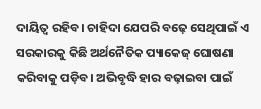ଦାୟିତ୍ୱ ରହିବ। ଚାହିଦା ଯେପରି ବଢ଼େ ସେଥିପାଇଁ ଏ ସରକାରକୁ କିଛି ଅର୍ଥନୈତିକ ପ୍ୟାକେଜ୍ ଘୋଷଣା କରିବାକୁ ପଡ଼ିବ। ଅଭିବୃଦ୍ଧି ହାର ବଢ଼ାଇବା ପାଇଁ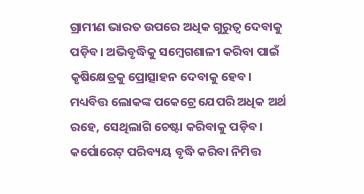ଗ୍ରାମୀଣ ଭାରତ ଉପରେ ଅଧିକ ଗୁରୁତ୍ୱ ଦେବାକୁ ପଡ଼ିବ। ଅଭିବୃଦ୍ଧିକୁ ସମ୍ବେଗଶାଳୀ କରିବା ପାଇଁ କୃଷିକ୍ଷେତ୍ରକୁ ପ୍ରୋତ୍ସାହନ ଦେବାକୁ ହେବ। ମଧ୍ୟବିତ୍ତ ଲୋକଙ୍କ ପକେଟ୍ରେ ଯେପରି ଅଧିକ ଅର୍ଥ ରହେ, ସେଥିଲାଗି ଚେଷ୍ଟା କରିବାକୁ ପଡ଼ିବ। କର୍ପୋରେଟ୍ ପରିବ୍ୟୟ ବୃଦ୍ଧି କରିବା ନିମିତ୍ତ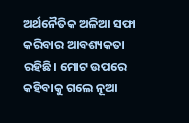ଅର୍ଥନୈତିକ ଅଳିଆ ସଫା କରିବାର ଆବଶ୍ୟକତା ରହିଛି। ମୋଟ ଉପରେ କହିବାକୁ ଗଲେ ନୂଆ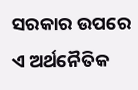ସରକାର ଉପରେ ଏ ଅର୍ଥନୈତିକ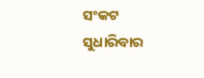ସଂକଟ ସୁଧାରିବାର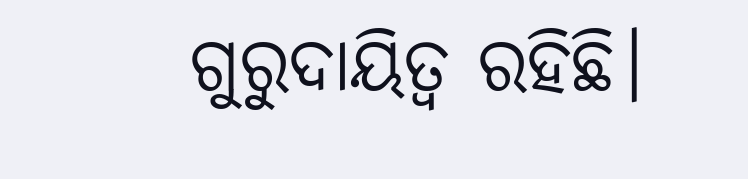ଗୁରୁଦାୟିତ୍ୱ ରହିଛି।